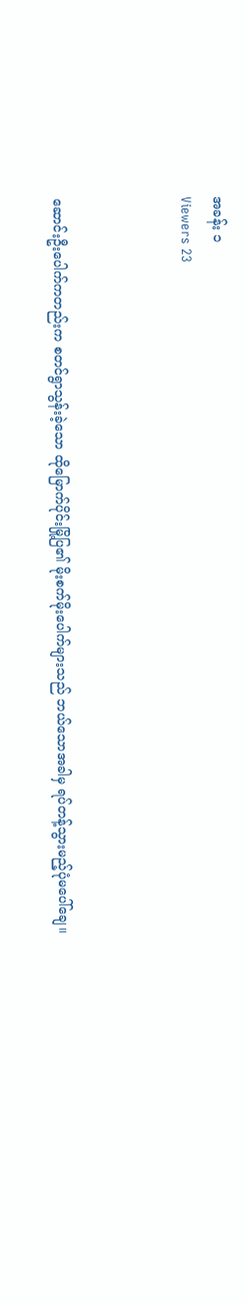အခန်း ၁
Viewers 23



ဆောင်းဦးပေါက်ကတည်းက စတင်ရွာသွန်းခဲ့သော ထိုမြောက်ပိုင်းမြို့ပြ၏ မိုးစက်မိုးပေါက်များသည် ဘယ်သောအခါမှ ရပ်တန့်သွားမည့်ပုံမပေါ်ချေ။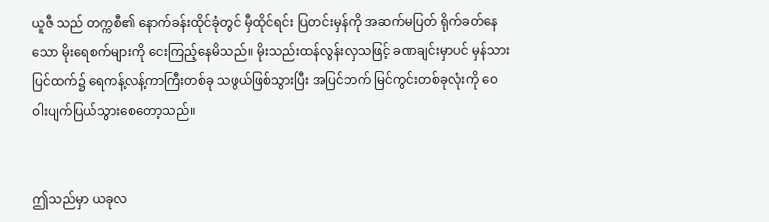ယူဇီ သည် တက္ကစီ၏ နောက်ခန်းထိုင်ခုံတွင် မှီထိုင်ရင်း ပြတင်းမှန်ကို အဆက်မပြတ် ရိုက်ခတ်နေသော မိုးရေစက်များကို ငေးကြည့်နေမိသည်။ မိုးသည်းထန်လွန်းလှသဖြင့် ခဏချင်းမှာပင် မှန်သားပြင်ထက်၌ ရေကန့်လန့်ကာကြီးတစ်ခု သဖွယ်ဖြစ်သွားပြီး အပြင်ဘက် မြင်ကွင်းတစ်ခုလုံးကို ဝေဝါးပျက်ပြယ်သွားစေတော့သည်။


ဤသည်မှာ ယခုလ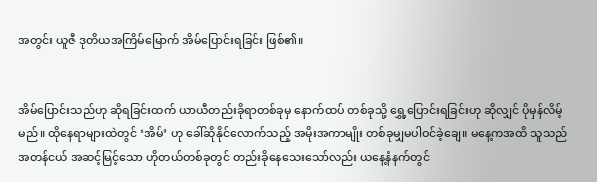အတွင်း ယူဇီ ဒုတိယအကြိမ်မြောက် အိမ်ပြောင်းရခြင်း ဖြစ်၏။


အိမ်ပြောင်းသည်ဟု ဆိုရခြင်းထက် ယာယီတည်းခိုရာတစ်ခုမှ နောက်ထပ် တစ်ခုသို့ ရွှေ့ပြောင်းရခြင်းဟု ဆိုလျှင် ပိုမှန်လိမ့်မည်။ ထိုနေရာများထဲတွင် ‘အိမ်’ ဟု ခေါ်ဆိုနိုင်လောက်သည့် အမိုးအကာမျိုး တစ်ခုမျှမပါဝင်ခဲ့ချေ။ မနေ့ကအထိ သူသည် အတန်ငယ် အဆင့်မြင့်သော ဟိုတယ်တစ်ခုတွင် တည်းခိုနေသေးသော်လည်း ယနေ့နံနက်တွင်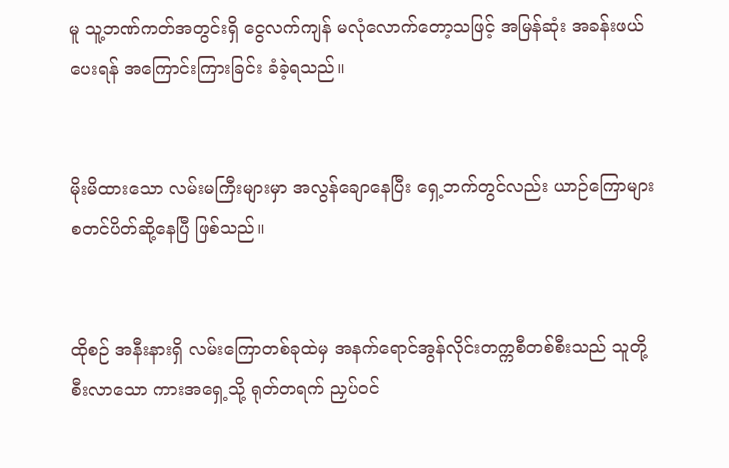မူ သူ့ဘဏ်ကတ်အတွင်းရှိ ငွေလက်ကျန် မလုံလောက်တော့သဖြင့် အမြန်ဆုံး အခန်းဖယ်ပေးရန် အကြောင်းကြားခြင်း ခံခဲ့ရသည်။


မိုးမိထားသော လမ်းမကြီးများမှာ အလွန်ချောနေပြီး ရှေ့ဘက်တွင်လည်း ယာဉ်ကြောများ စတင်ပိတ်ဆို့နေပြီ ဖြစ်သည်။


ထိုစဉ် အနီးနားရှိ လမ်းကြောတစ်ခုထဲမှ အနက်ရောင်အွန်လိုင်းတက္ကစီတစ်စီးသည် သူတို့စီးလာသော ကားအရှေ့သို့ ရုတ်တရက် ညှပ်ဝင်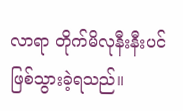လာရာ တိုက်မိလုနီးနီးပင် ဖြစ်သွားခဲ့ရသည်။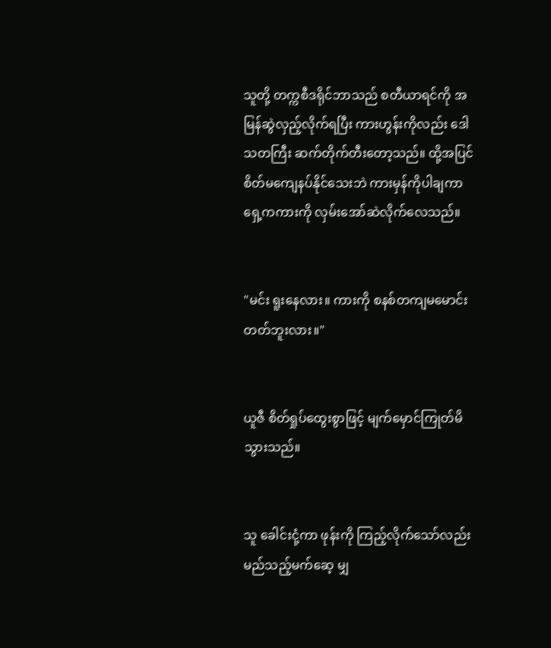သူတို့ တက္ကစီဒရိုင်ဘာသည် စတီယာရင်ကို အမြန်ဆွဲလှည့်လိုက်ရပြီး ကားဟွန်းကိုလည်း ဒေါသတကြီး ဆက်တိုက်တီးတော့သည်။ ထို့အပြင် စိတ်မကျေနပ်နိုင်သေးဘဲ ကားမှန်ကိုပါချကာ ရှေ့ကကားကို လှမ်းအော်ဆဲလိုက်လေသည်။


"မင်း ရူးနေလား။ ကားကို စနစ်တကျမမောင်းတတ်ဘူးလား။"


ယူဇီ စိတ်ရှုပ်ထွေးစွာဖြင့် မျက်မှောင်ကြုတ်မိသွားသည်။


သူ ခေါင်းငုံ့ကာ ဖုန်းကို ကြည့်လိုက်သော်လည်း မည်သည့်မက်ဆေ့ မျှ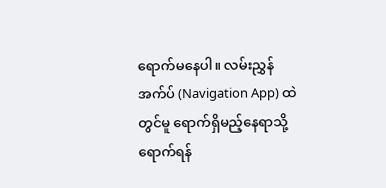ရောက်မနေပါ။ လမ်းညွှန်အက်ပ် (Navigation App) ထဲတွင်မူ ရောက်ရှိမည့်နေရာသို့ ရောက်ရန်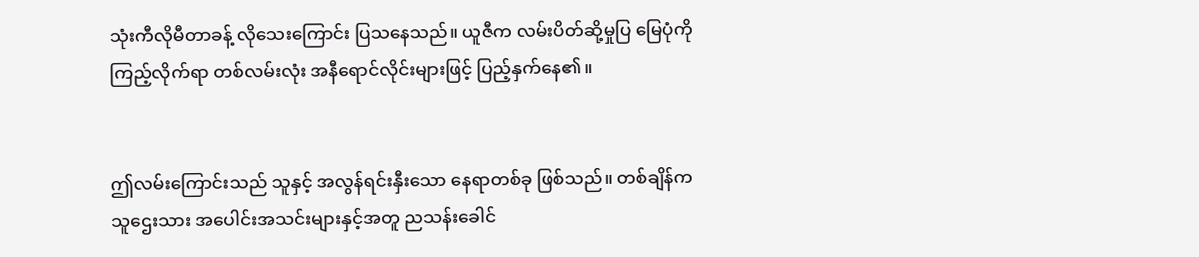သုံးကီလိုမီတာခန့် လိုသေးကြောင်း ပြသနေသည်။ ယူဇီက လမ်းပိတ်ဆို့မှုပြ မြေပုံကို ကြည့်လိုက်ရာ တစ်လမ်းလုံး အနီရောင်လိုင်းများဖြင့် ပြည့်နှက်နေ၏။


ဤလမ်းကြောင်းသည် သူနှင့် အလွန်ရင်းနှီးသော နေရာတစ်ခု ဖြစ်သည်။ တစ်ချိန်က သူဌေးသား အပေါင်းအသင်းများနှင့်အတူ ညသန်းခေါင်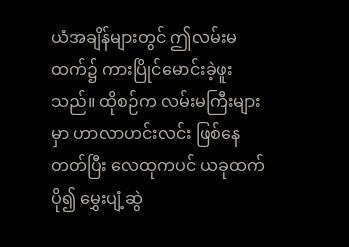ယံအချိန်များတွင် ဤလမ်းမထက်၌ ကားပြိုင်မောင်းခဲ့ဖူးသည်။ ထိုစဉ်က လမ်းမကြီးများမှာ ဟာလာဟင်းလင်း ဖြစ်နေတတ်ပြီး လေထုကပင် ယခုထက်ပို၍ မွှေးပျံ့ဆွဲ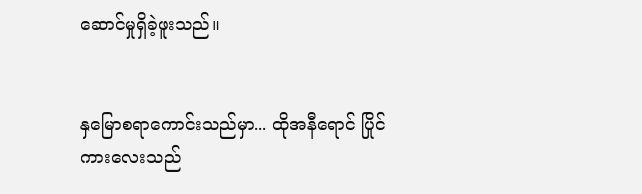ဆောင်မှုရှိခဲ့ဖူးသည်။


နှမြောစရာကောင်းသည်မှာ... ထိုအနီရောင် ပြိုင်ကားလေးသည်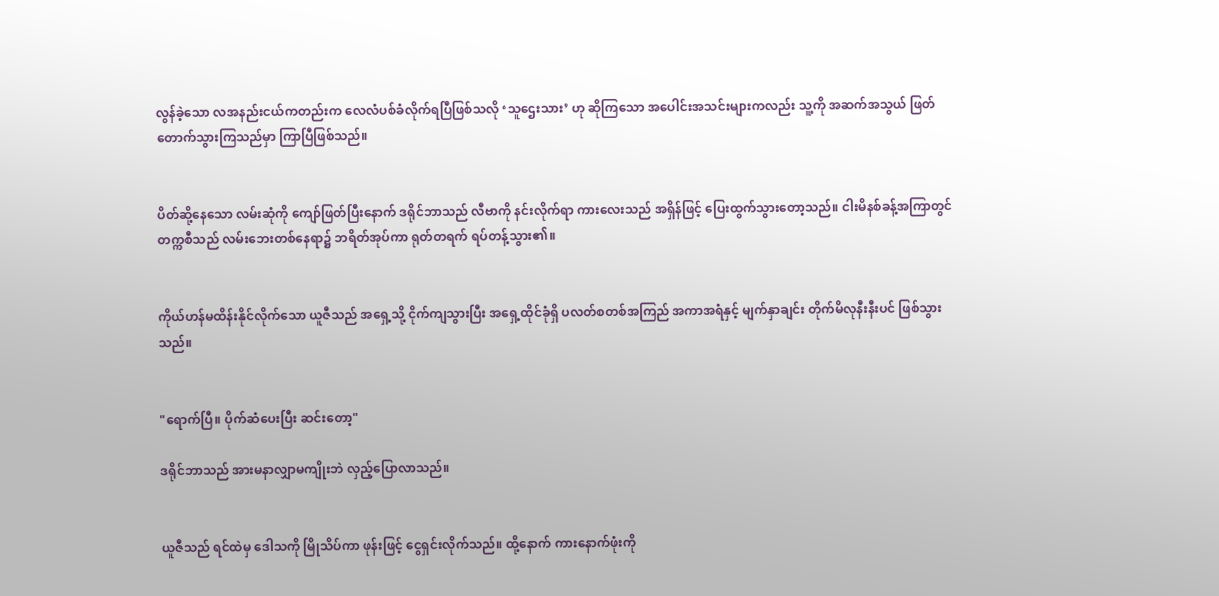လွန်ခဲ့သော လအနည်းငယ်ကတည်းက လေလံပစ်ခံလိုက်ရပြီဖြစ်သလို ‘သူဌေးသား’ ဟု ဆိုကြသော အပေါင်းအသင်းများကလည်း သူ့ကို အဆက်အသွယ် ဖြတ်တောက်သွားကြသည်မှာ ကြာပြီဖြစ်သည်။


ပိတ်ဆို့နေသော လမ်းဆုံကို ကျော်ဖြတ်ပြီးနောက် ဒရိုင်ဘာသည် လီဗာကို နင်းလိုက်ရာ ကားလေးသည် အရှိန်ဖြင့် ပြေးထွက်သွားတော့သည်။ ငါးမိနစ်ခန့်အကြာတွင် တက္ကစီသည် လမ်းဘေးတစ်နေရာ၌ ဘရိတ်အုပ်ကာ ရုတ်တရက် ရပ်တန့်သွား၏။


ကိုယ်ဟန်မထိန်းနိုင်လိုက်သော ယူဇီသည် အရှေ့သို့ ငိုက်ကျသွားပြီး အရှေ့ထိုင်ခုံရှိ ပလတ်စတစ်အကြည် အကာအရံနှင့် မျက်နှာချင်း တိုက်မိလုနီးနီးပင် ဖြစ်သွားသည်။


"ရောက်ပြီ။ ပိုက်ဆံပေးပြီး ဆင်းတော့"

ဒရိုင်ဘာသည် အားမနာလျှာမကျိုးဘဲ လှည့်ပြောလာသည်။


ယူဇီသည် ရင်ထဲမှ ဒေါသကို မြိုသိပ်ကာ ဖုန်းဖြင့် ငွေရှင်းလိုက်သည်။ ထို့နောက် ကားနောက်ဖုံးကို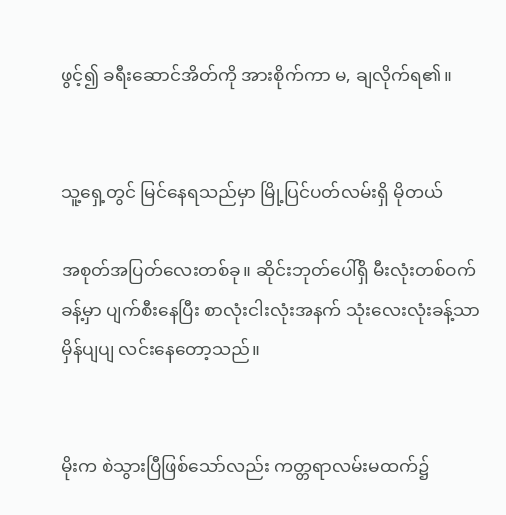ဖွင့်၍ ခရီးဆောင်အိတ်ကို အားစိုက်ကာ မ, ချလိုက်ရ၏။


သူ့ရှေ့တွင် မြင်နေရသည်မှာ မြို့ပြင်ပတ်လမ်းရှိ မိုတယ်

အစုတ်အပြတ်လေးတစ်ခု။ ဆိုင်းဘုတ်ပေါ်ရှိ မီးလုံးတစ်ဝက်ခန့်မှာ ပျက်စီးနေပြီး စာလုံးငါးလုံးအနက် သုံးလေးလုံးခန့်သာ မှိန်ပျပျ လင်းနေတော့သည်။


မိုးက စဲသွားပြီဖြစ်သော်လည်း ကတ္တရာလမ်းမထက်၌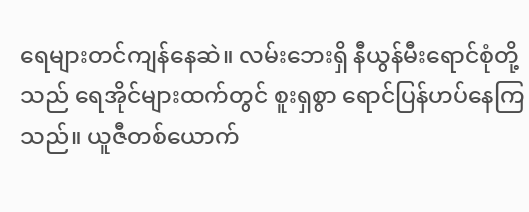ရေများတင်ကျန်နေဆဲ။ လမ်းဘေးရှိ နီယွန်မီးရောင်စုံတို့သည် ရေအိုင်များထက်တွင် စူးရှစွာ ရောင်ပြန်ဟပ်နေကြသည်။ ယူဇီတစ်ယောက်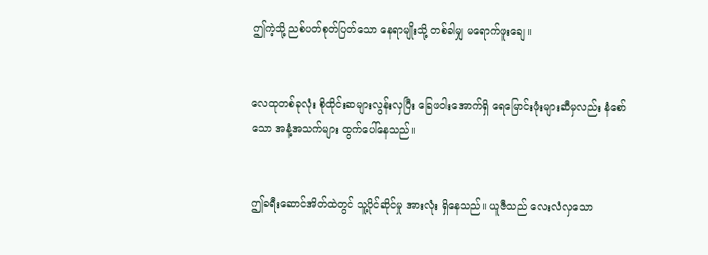ဤကဲ့သို့ ညစ်ပတ်စုတ်ပြတ်သော နေရာမျိုးသို့ တစ်ခါမျှ မရောက်ဖူးချေ။


လေထုတစ်ခုလုံး စိုထိုင်းဆများလွန်းလှပြီး ခြေဖဝါးအောက်ရှိ ရေမြောင်းဖုံးများဆီမှလည်း နံစော်သော အနံ့အသက်များ ထွက်ပေါ်နေသည်။


ဤခရီးဆောင်အိတ်ထဲတွင် သူ့ပိုင်ဆိုင်မှု အားလုံး ရှိနေသည်။ ယူဇီသည် လေးလံလှသော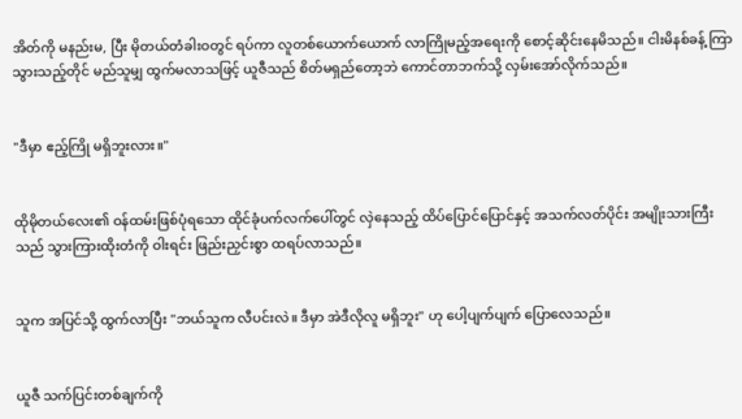အိတ်ကို မနည်းမ, ပြီး မိုတယ်တံခါးဝတွင် ရပ်ကာ လူတစ်ယောက်ယောက် လာကြိုမည့်အရေးကို စောင့်ဆိုင်းနေမိသည်။ ငါးမိနစ်ခန့် ကြာသွားသည့်တိုင် မည်သူမျှ ထွက်မလာသဖြင့် ယူဇီသည် စိတ်မရှည်တော့ဘဲ ကောင်တာဘက်သို့ လှမ်းအော်လိုက်သည်။


"ဒီမှာ ဧည့်ကြို မရှိဘူးလား။"


ထိုမိုတယ်လေး၏ ဝန်ထမ်းဖြစ်ပုံရသော ထိုင်ခုံပက်လက်ပေါ်တွင် လှဲနေသည့် ထိပ်ပြောင်ပြောင်နှင့် အသက်လတ်ပိုင်း အမျိုးသားကြီးသည် သွားကြားထိုးတံကို ဝါးရင်း ဖြည်းညှင်းစွာ ထရပ်လာသည်။


သူက အပြင်သို့ ထွက်လာပြီး "ဘယ်သူက လီပင်းလဲ။ ဒီမှာ အဲဒီလိုလူ မရှိဘူး" ဟု ပေါ့ပျက်ပျက် ပြောလေသည်။


ယူဇီ သက်ပြင်းတစ်ချက်ကို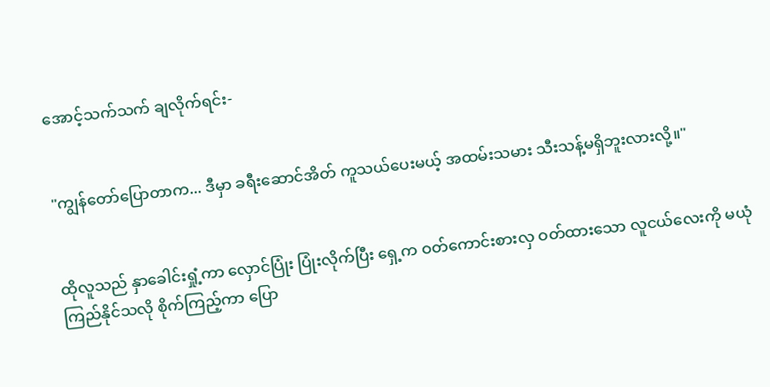အောင့်သက်သက် ချလိုက်ရင်း-


"ကျွန်တော်ပြောတာက... ဒီမှာ ခရီးဆောင်အိတ် ကူသယ်ပေးမယ့် အထမ်းသမား သီးသန့်မရှိဘူးလားလို့။"


ထိုလူသည် နှာခေါင်းရှုံ့ကာ လှောင်ပြုံး ပြုံးလိုက်ပြီး ရှေ့က ဝတ်ကောင်းစားလှ ဝတ်ထားသော လူငယ်လေးကို မယုံကြည်နိုင်သလို စိုက်ကြည့်ကာ ပြော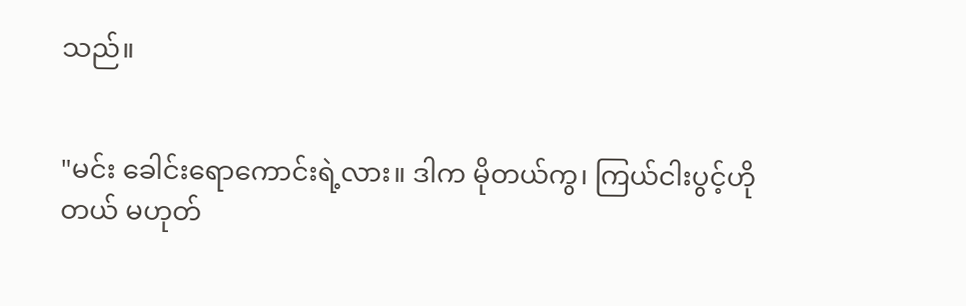သည်။


"မင်း ခေါင်းရောကောင်းရဲ့လား။ ဒါက မိုတယ်ကွ၊ ကြယ်ငါးပွင့်ဟိုတယ် မဟုတ်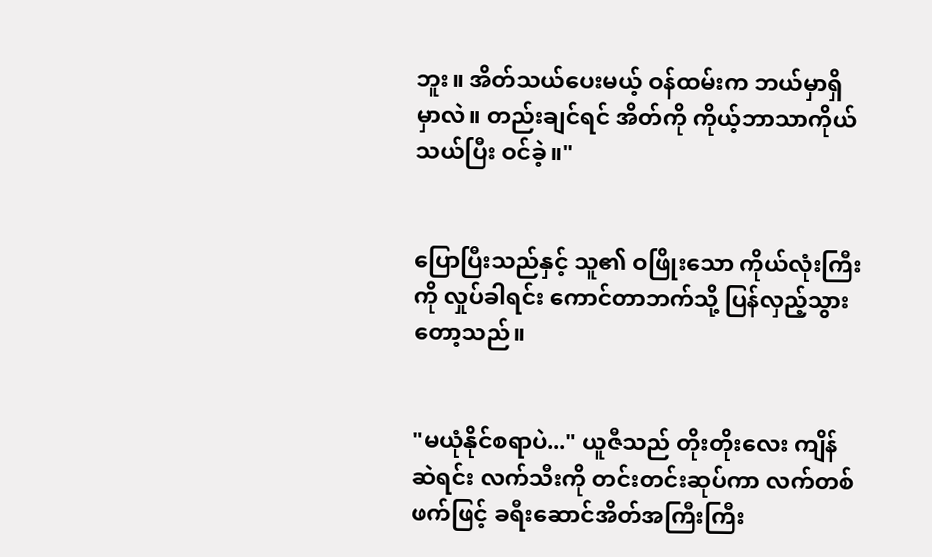ဘူး။ အိတ်သယ်ပေးမယ့် ဝန်ထမ်းက ဘယ်မှာရှိမှာလဲ။ တည်းချင်ရင် အိတ်ကို ကိုယ့်ဘာသာကိုယ် သယ်ပြီး ဝင်ခဲ့။"


ပြောပြီးသည်နှင့် သူ၏ ဝဖြိုးသော ကိုယ်လုံးကြီးကို လှုပ်ခါရင်း ကောင်တာဘက်သို့ ပြန်လှည့်သွားတော့သည်။


"မယုံနိုင်စရာပဲ..." ယူဇီသည် တိုးတိုးလေး ကျိန်ဆဲရင်း လက်သီးကို တင်းတင်းဆုပ်ကာ လက်တစ်ဖက်ဖြင့် ခရီးဆောင်အိတ်အကြီးကြီး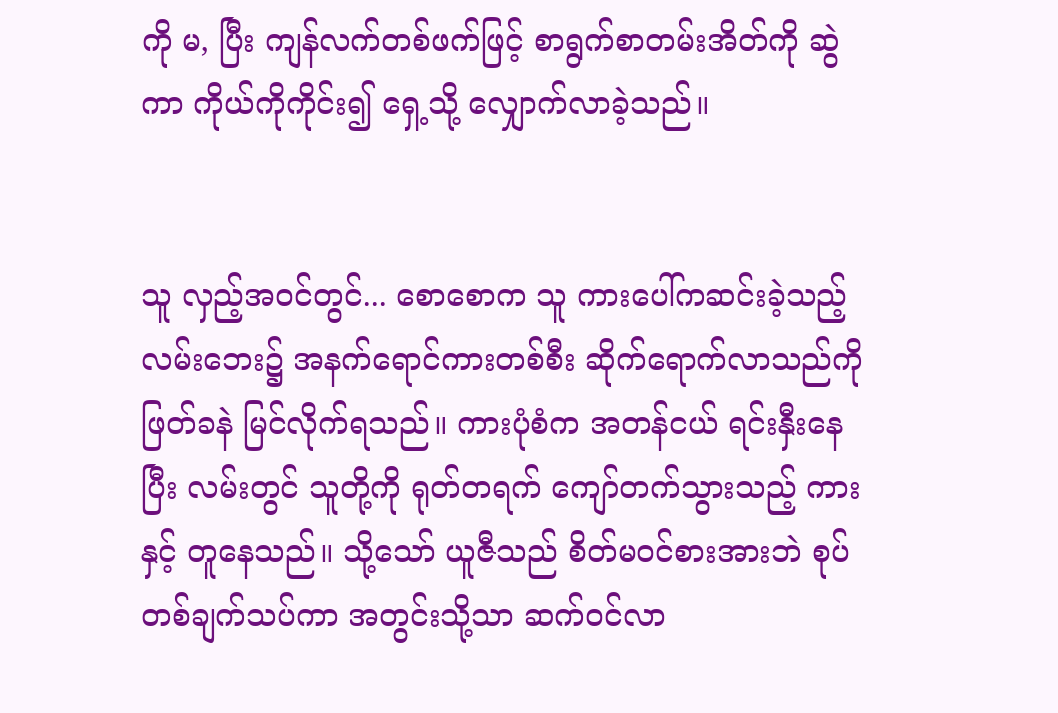ကို မ, ပြီး ကျန်လက်တစ်ဖက်ဖြင့် စာရွက်စာတမ်းအိတ်ကို ဆွဲကာ ကိုယ်ကိုကိုင်း၍ ရှေ့သို့ လျှောက်လာခဲ့သည်။


သူ လှည့်အဝင်တွင်... စောစောက သူ ကားပေါ်ကဆင်းခဲ့သည့် လမ်းဘေး၌ အနက်ရောင်ကားတစ်စီး ဆိုက်ရောက်လာသည်ကို ဖြတ်ခနဲ မြင်လိုက်ရသည်။ ကားပုံစံက အတန်ငယ် ရင်းနှီးနေပြီး လမ်းတွင် သူတို့ကို ရုတ်တရက် ကျော်တက်သွားသည့် ကားနှင့် တူနေသည်။ သို့သော် ယူဇီသည် စိတ်မဝင်စားအားဘဲ စုပ်တစ်ချက်သပ်ကာ အတွင်းသို့သာ ဆက်ဝင်လာ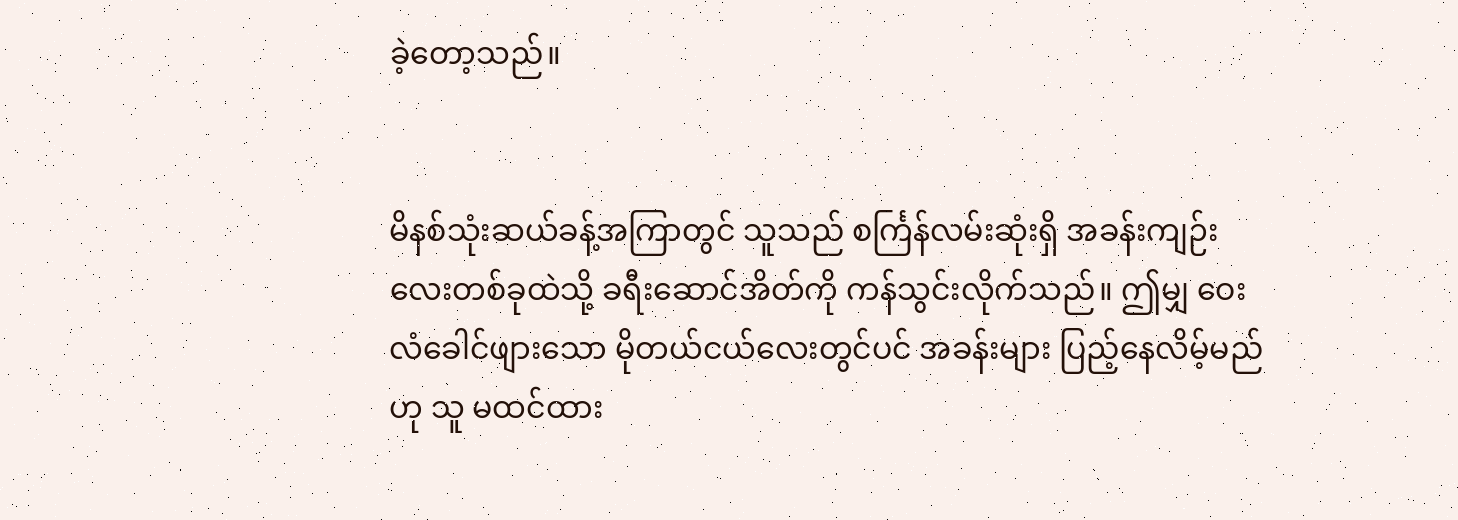ခဲ့တော့သည်။


မိနစ်သုံးဆယ်ခန့်အကြာတွင် သူသည် စင်္ကြန်လမ်းဆုံးရှိ အခန်းကျဉ်းလေးတစ်ခုထဲသို့ ခရီးဆောင်အိတ်ကို ကန်သွင်းလိုက်သည်။ ဤမျှ ဝေးလံခေါင်ဖျားသော မိုတယ်ငယ်လေးတွင်ပင် အခန်းများ ပြည့်နေလိမ့်မည်ဟု သူ မထင်ထား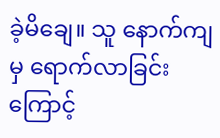ခဲ့မိချေ။ သူ နောက်ကျမှ ရောက်လာခြင်းကြောင့်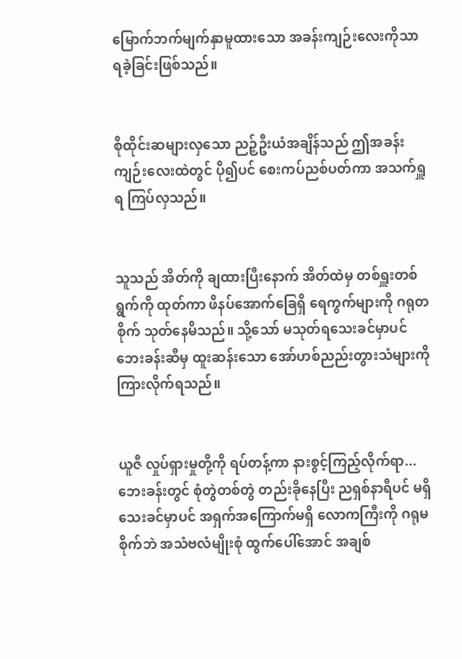မြောက်ဘက်မျက်နှာမူထားသော အခန်းကျဉ်းလေးကိုသာ ရခဲ့ခြင်းဖြစ်သည်။


စိုထိုင်းဆများလှသော ညဉ့်ဦးယံအချိန်သည် ဤအခန်းကျဉ်းလေးထဲတွင် ပို၍ပင် စေးကပ်ညစ်ပတ်ကာ အသက်ရှူရ ကြပ်လှသည်။


သူသည် အိတ်ကို ချထားပြီးနောက် အိတ်ထဲမှ တစ်ရှူးတစ်ရွက်ကို ထုတ်ကာ ဖိနပ်အောက်ခြေရှိ ရေကွက်များကို ဂရုတစိုက် သုတ်နေမိသည်။ သို့သော် မသုတ်ရသေးခင်မှာပင် ဘေးခန်းဆီမှ ထူးဆန်းသော အော်ဟစ်ညည်းတွားသံများကို ကြားလိုက်ရသည်။


ယူဇီ လှုပ်ရှားမှုတို့ကို ရပ်တန့်ကာ နားစွင့်ကြည့်လိုက်ရာ... ဘေးခန်းတွင် စုံတွဲတစ်တွဲ တည်းခိုနေပြီး ညရှစ်နာရီပင် မရှိသေးခင်မှာပင် အရှက်အကြောက်မရှိ လောကကြီးကို ဂရုမစိုက်ဘဲ အသံဗလံမျိုးစုံ ထွက်ပေါ်အောင် အချစ်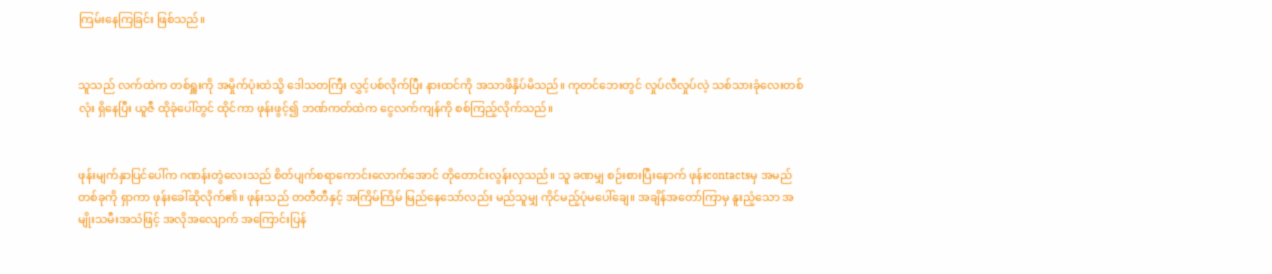ကြမ်းနေကြခြင်း ဖြစ်သည်။


သူသည် လက်ထဲက တစ်ရှူးကို အမှိုက်ပုံးထဲသို့ ဒေါသတကြီး လွှင့်ပစ်လိုက်ပြီး နားထင်ကို အသာဖိနှိပ်မိသည်။ ကုတင်ဘေးတွင် လှုပ်လီလှုပ်လဲ့ သစ်သားခုံလေးတစ်လုံး ရှိနေပြီး ယူဇီ ထိုခုံပေါ်တွင် ထိုင်ကာ ဖုန်းဖွင့်၍ ဘဏ်ကတ်ထဲက ငွေလက်ကျန်ကို စစ်ကြည့်လိုက်သည်။


ဖုန်းမျက်နှာပြင်ပေါ်က ဂဏန်းတွဲလေးသည် စိတ်ပျက်စရာကောင်းလောက်အောင် တိုတောင်းလွန်းလှသည်။ သူ ခဏမျှ စဉ်းစားပြီးနောက် ဖုန်းcontactsမှ အမည်တစ်ခုကို ရှာကာ ဖုန်းခေါ်ဆိုလိုက်၏။ ဖုန်းသည် တတီတီနှင့် အကြိမ်ကြိမ် မြည်နေသော်လည်း မည်သူမျှ ကိုင်မည့်ပုံမပေါ်ချေ။ အချိန်အတော်ကြာမှ နူးညံ့သော အမျိုးသမီးအသံဖြင့် အလိုအလျောက် အကြောင်းပြန်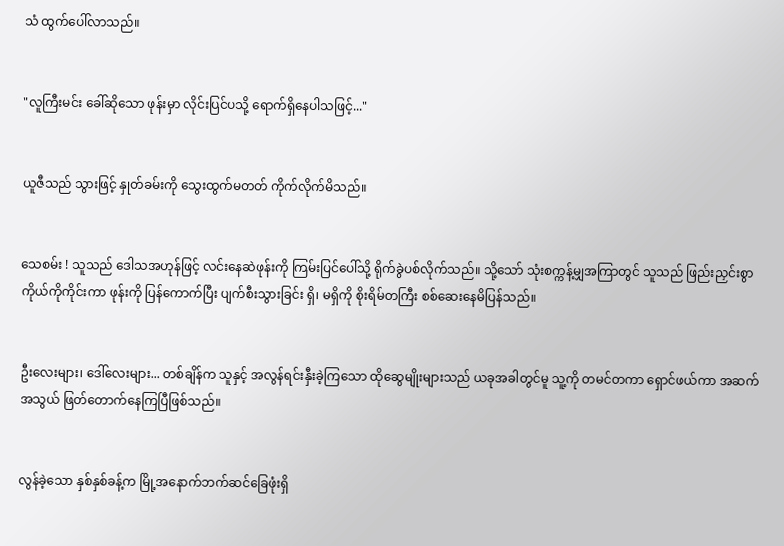သံ ထွက်ပေါ်လာသည်။


"လူကြီးမင်း ခေါ်ဆိုသော ဖုန်းမှာ လိုင်းပြင်ပသို့ ရောက်ရှိနေပါသဖြင့်..."


ယူဇီသည် သွားဖြင့် နှုတ်ခမ်းကို သွေးထွက်မတတ် ကိုက်လိုက်မိသည်။


သေစမ်း ! သူသည် ဒေါသအဟုန်ဖြင့် လင်းနေဆဲဖုန်းကို ကြမ်းပြင်ပေါ်သို့ ရိုက်ခွဲပစ်လိုက်သည်။ သို့သော် သုံးစက္ကန့်မျှအကြာတွင် သူသည် ဖြည်းညှင်းစွာ ကိုယ်ကိုကိုင်းကာ ဖုန်းကို ပြန်ကောက်ပြီး ပျက်စီးသွားခြင်း ရှိ၊ မရှိကို စိုးရိမ်တကြီး စစ်ဆေးနေမိပြန်သည်။


ဦးလေးများ၊ ဒေါ်လေးများ... တစ်ချိန်က သူနှင့် အလွန်ရင်းနှီးခဲ့ကြသော ထိုဆွေမျိုးများသည် ယခုအခါတွင်မူ သူ့ကို တမင်တကာ ရှောင်ဖယ်ကာ အဆက်အသွယ် ဖြတ်တောက်နေကြပြီဖြစ်သည်။


လွန်ခဲ့သော နှစ်နှစ်ခန့်က မြို့အနောက်ဘက်ဆင်ခြေဖုံးရှိ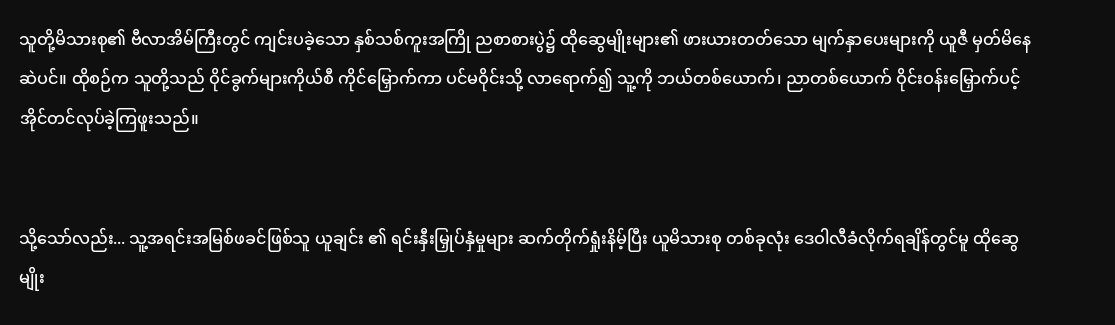သူတို့မိသားစု၏ ဗီလာအိမ်ကြီးတွင် ကျင်းပခဲ့သော နှစ်သစ်ကူးအကြို ညစာစားပွဲ၌ ထိုဆွေမျိုးများ၏ ဖားယားတတ်သော မျက်နှာပေးများကို ယူဇီ မှတ်မိနေဆဲပင်။ ထိုစဉ်က သူတို့သည် ဝိုင်ခွက်များကိုယ်စီ ကိုင်မြှောက်ကာ ပင်မဝိုင်းသို့ လာရောက်၍ သူ့ကို ဘယ်တစ်ယောက်၊ ညာတစ်ယောက် ဝိုင်းဝန်းမြှောက်ပင့် အိုင်တင်လုပ်ခဲ့ကြဖူးသည်။


သို့သော်လည်း... သူ့အရင်းအမြစ်ဖခင်ဖြစ်သူ ယူချင်း ၏ ရင်းနှီးမြှုပ်နှံမှုများ ဆက်တိုက်ရှုံးနိမ့်ပြီး ယူမိသားစု တစ်ခုလုံး ဒေဝါလီခံလိုက်ရချိန်တွင်မူ ထိုဆွေမျိုး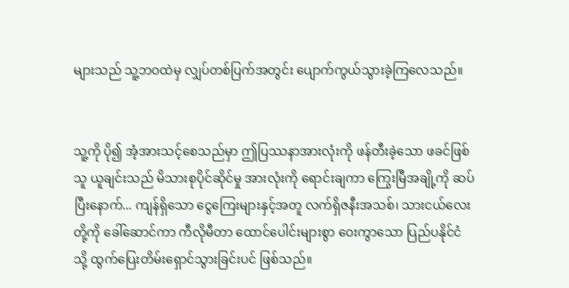များသည် သူ့ဘဝထဲမှ လျှပ်တစ်ပြက်အတွင်း ပျောက်ကွယ်သွားခဲ့ကြလေသည်။


သူ့ကို ပို၍ အံ့အားသင့်စေသည်မှာ ဤပြဿနာအားလုံးကို ဖန်တီးခဲ့သော ဖခင်ဖြစ်သူ ယူချင်းသည် မိသားစုပိုင်ဆိုင်မှု အားလုံးကို ရောင်းချကာ ကြွေးမြီအချို့ကို ဆပ်ပြီးနောက်... ကျန်ရှိသော ငွေကြေးများနှင့်အတူ လက်ရှိဇနီးအသစ်၊ သားငယ်လေးတို့ကို ခေါ်ဆောင်ကာ ကီလိုမီတာ ထောင်ပေါင်းများစွာ ဝေးကွာသော ပြည်ပနိုင်ငံသို့ ထွက်ပြေးတိမ်းရှောင်သွားခြင်းပင် ဖြစ်သည်။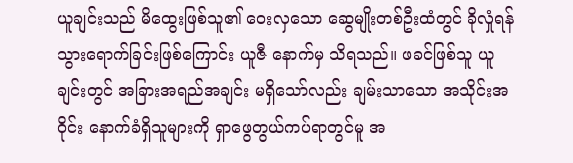ယူချင်းသည် မိထွေးဖြစ်သူ၏ ဝေးလှသော ဆွေမျိုးတစ်ဦးထံတွင် ခိုလှုံရန် သွားရောက်ခြင်းဖြစ်ကြောင်း ယူဇီ နောက်မှ သိရသည်။ ဖခင်ဖြစ်သူ ယူချင်းတွင် အခြားအရည်အချင်း မရှိသော်လည်း ချမ်းသာသော အသိုင်းအဝိုင်း နောက်ခံရှိသူများကို ရှာဖွေတွယ်ကပ်ရာတွင်မူ အ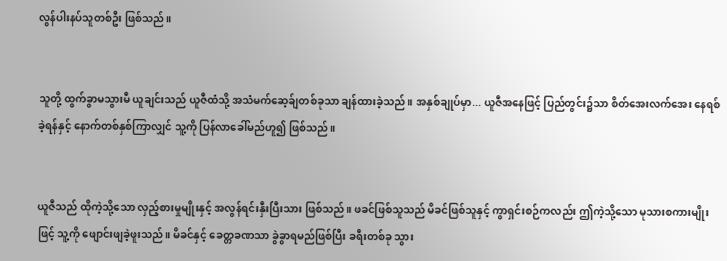လွန်ပါးနပ်သူတစ်ဦး ဖြစ်သည်။


သူတို့ ထွက်ခွာမသွားမီ ယူချင်းသည် ယူဇီထံသို့ အသံမက်ဆေ့ခ်ျတစ်ခုသာ ချန်ထားခဲ့သည်။ အနှစ်ချုပ်မှာ... ယူဇီအနေဖြင့် ပြည်တွင်း၌သာ စိတ်အေးလက်အေး နေရစ်ခဲ့ရန်နှင့် နောက်တစ်နှစ်ကြာလျှင် သူ့ကို ပြန်လာခေါ်မည်ဟူ၍ ဖြစ်သည်။


ယူဇီသည် ထိုကဲ့သို့သော လှည့်စားမှုမျိုးနှင့် အလွန်ရင်းနှီးပြီးသား ဖြစ်သည်။ ဖခင်ဖြစ်သူသည် မိခင်ဖြစ်သူနှင့် ကွာရှင်းစဉ်ကလည်း ဤကဲ့သို့သော မုသားစကားမျိုးဖြင့် သူ့ကို ဖျောင်းဖျခဲ့ဖူးသည်။ မိခင်နှင့် ခေတ္တခဏသာ ခွဲခွာရမည်ဖြစ်ပြီး ခရီးတစ်ခု သွား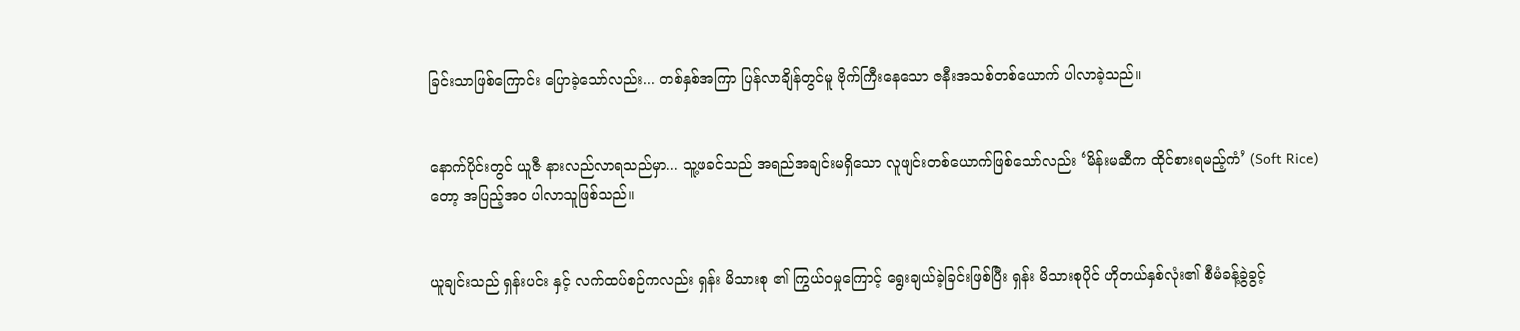ခြင်းသာဖြစ်ကြောင်း ပြောခဲ့သော်လည်း... တစ်နှစ်အကြာ ပြန်လာချိန်တွင်မူ ဗိုက်ကြီးနေသော ဇနီးအသစ်တစ်ယောက် ပါလာခဲ့သည်။


နောက်ပိုင်းတွင် ယူဇီ နားလည်လာရသည်မှာ... သူ့ဖခင်သည် အရည်အချင်းမရှိသော လူဖျင်းတစ်ယောက်ဖြစ်သော်လည်း ‘မိန်းမဆီက ထိုင်စားရမည့်ကံ’ (Soft Rice) တော့ အပြည့်အဝ ပါလာသူဖြစ်သည်။


ယူချင်းသည် ရှန်းပင်း နှင့် လက်ထပ်စဉ်ကလည်း ရှန်း မိသားစု ၏ ကြွယ်ဝမှုကြောင့် ရွေးချယ်ခဲ့ခြင်းဖြစ်ပြီး ရှန်း မိသားစုပိုင် ဟိုတယ်နှစ်လုံး၏ စီမံခန့်ခွဲခွင့်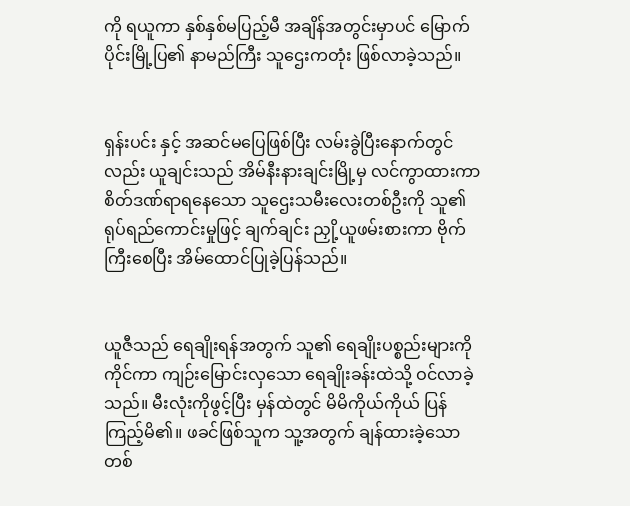ကို ရယူကာ နှစ်နှစ်မပြည့်မီ အချိန်အတွင်းမှာပင် မြောက်ပိုင်းမြို့ပြ၏ နာမည်ကြီး သူဌေးကတုံး ဖြစ်လာခဲ့သည်။


ရှန်းပင်း နှင့် အဆင်မပြေဖြစ်ပြီး လမ်းခွဲပြီးနောက်တွင်လည်း ယူချင်းသည် အိမ်နီးနားချင်းမြို့မှ လင်ကွာထားကာ စိတ်ဒဏ်ရာရနေသော သူဌေးသမီးလေးတစ်ဦးကို သူ၏ ရုပ်ရည်ကောင်းမှုဖြင့် ချက်ချင်း ညှို့ယူဖမ်းစားကာ ဗိုက်ကြီးစေပြီး အိမ်ထောင်ပြုခဲ့ပြန်သည်။


ယူဇီသည် ရေချိုးရန်အတွက် သူ၏ ရေချိုးပစ္စည်းများကို ကိုင်ကာ ကျဉ်းမြောင်းလှသော ရေချိုးခန်းထဲသို့ ဝင်လာခဲ့သည်။ မီးလုံးကိုဖွင့်ပြီး မှန်ထဲတွင် မိမိကိုယ်ကိုယ် ပြန်ကြည့်မိ၏။ ဖခင်ဖြစ်သူက သူ့အတွက် ချန်ထားခဲ့သော တစ်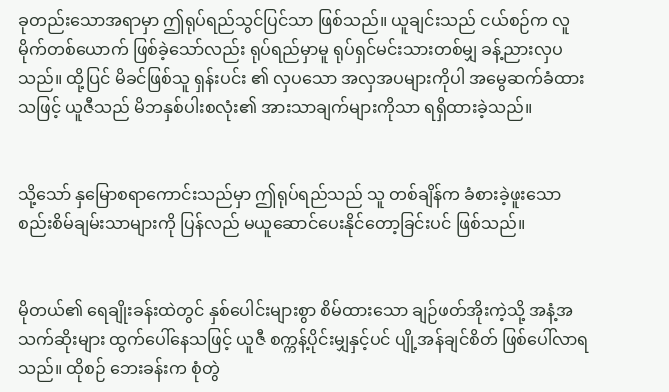ခုတည်းသောအရာမှာ ဤရုပ်ရည်သွင်ပြင်သာ ဖြစ်သည်။ ယူချင်းသည် ငယ်စဉ်က လူမိုက်တစ်ယောက် ဖြစ်ခဲ့သော်လည်း ရုပ်ရည်မှာမူ ရုပ်ရှင်မင်းသားတစ်မျှ ခန့်ညားလှပသည်။ ထို့ပြင် မိခင်ဖြစ်သူ ရှန်းပင်း ၏ လှပသော အလှအပများကိုပါ အမွေဆက်ခံထားသဖြင့် ယူဇီသည် မိဘနှစ်ပါးစလုံး၏ အားသာချက်များကိုသာ ရရှိထားခဲ့သည်။


သို့သော် နှမြောစရာကောင်းသည်မှာ ဤရုပ်ရည်သည် သူ တစ်ချိန်က ခံစားခဲ့ဖူးသော စည်းစိမ်ချမ်းသာများကို ပြန်လည် မယူဆောင်ပေးနိုင်တော့ခြင်းပင် ဖြစ်သည်။


မိုတယ်၏ ရေချိုးခန်းထဲတွင် နှစ်ပေါင်းများစွာ စိမ်ထားသော ချဉ်ဖတ်အိုးကဲ့သို့ အနံ့အသက်ဆိုးများ ထွက်ပေါ်နေသဖြင့် ယူဇီ စက္ကန့်ပိုင်းမျှနှင့်ပင် ပျို့အန်ချင်စိတ် ဖြစ်ပေါ်လာရသည်။ ထိုစဉ် ဘေးခန်းက စုံတွဲ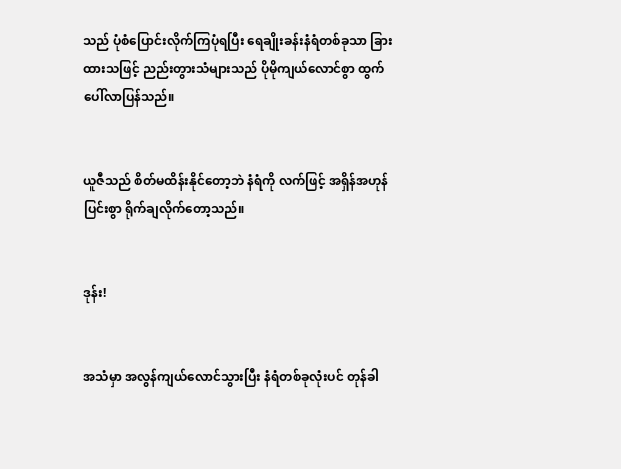သည် ပုံစံပြောင်းလိုက်ကြပုံရပြီး ရေချိုးခန်းနံရံတစ်ခုသာ ခြားထားသဖြင့် ညည်းတွားသံများသည် ပိုမိုကျယ်လောင်စွာ ထွက်ပေါ်လာပြန်သည်။


ယူဇီသည် စိတ်မထိန်းနိုင်တော့ဘဲ နံရံကို လက်ဖြင့် အရှိန်အဟုန်ပြင်းစွာ ရိုက်ချလိုက်တော့သည်။


ဒုန်း!


အသံမှာ အလွန်ကျယ်လောင်သွားပြီး နံရံတစ်ခုလုံးပင် တုန်ခါ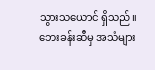သွားသယောင် ရှိသည်။ ဘေးခန်းဆီမှ အသံများ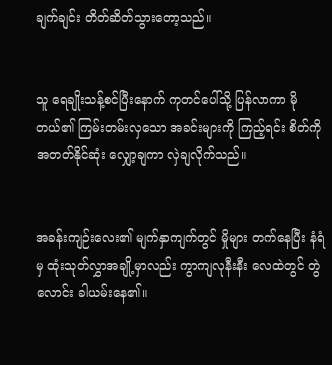ချက်ချင်း တိတ်ဆိတ်သွားတော့သည်။


သူ ရေချိုးသန့်စင်ပြီးနောက် ကုတင်ပေါ်သို့ ပြန်လာကာ မိုတယ်၏ ကြမ်းတမ်းလှသော အခင်းများကို ကြည့်ရင်း စိတ်ကို အတတ်နိုင်ဆုံး လျှော့ချကာ လှဲချလိုက်သည်။


အခန်းကျဉ်းလေး၏ မျက်နှာကျက်တွင် မှိုများ တက်နေပြီး နံရံမှ ထုံးသုတ်လွှာအချို့မှာလည်း ကွာကျလုနီးနီး လေထဲတွင် တွဲလောင်း ခါယမ်းနေ၏။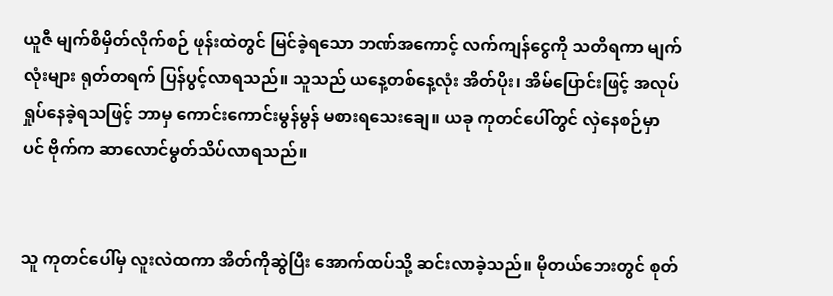ယူဇီ မျက်စိမှိတ်လိုက်စဉ် ဖုန်းထဲတွင် မြင်ခဲ့ရသော ဘဏ်အကောင့် လက်ကျန်ငွေကို သတိရကာ မျက်လုံးများ ရုတ်တရက် ပြန်ပွင့်လာရသည်။ သူသည် ယနေ့တစ်နေ့လုံး အိတ်ပိုး၊ အိမ်ပြောင်းဖြင့် အလုပ်ရှုပ်နေခဲ့ရသဖြင့် ဘာမှ ကောင်းကောင်းမွန်မွန် မစားရသေးချေ။ ယခု ကုတင်ပေါ်တွင် လှဲနေစဉ်မှာပင် ဗိုက်က ဆာလောင်မွတ်သိပ်လာရသည်။


သူ ကုတင်ပေါ်မှ လူးလဲထကာ အိတ်ကိုဆွဲပြီး အောက်ထပ်သို့ ဆင်းလာခဲ့သည်။ မိုတယ်ဘေးတွင် စုတ်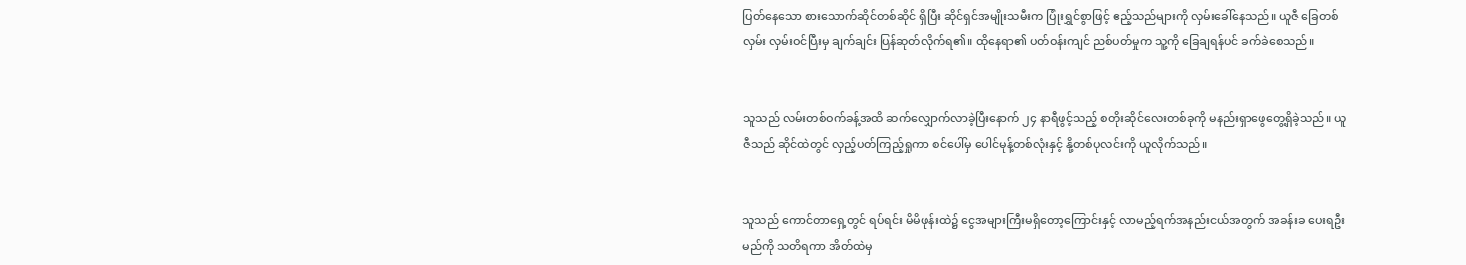ပြတ်နေသော စားသောက်ဆိုင်တစ်ဆိုင် ရှိပြီး ဆိုင်ရှင်အမျိုးသမီးက ပြုံးရွှင်စွာဖြင့် ဧည့်သည်များကို လှမ်းခေါ်နေသည်။ ယူဇီ ခြေတစ်လှမ်း လှမ်းဝင်ပြီးမှ ချက်ချင်း ပြန်ဆုတ်လိုက်ရ၏။ ထိုနေရာ၏ ပတ်ဝန်းကျင် ညစ်ပတ်မှုက သူ့ကို ခြေချရန်ပင် ခက်ခဲစေသည်။


သူသည် လမ်းတစ်ဝက်ခန့်အထိ ဆက်လျှောက်လာခဲ့ပြီးနောက် ၂၄ နာရီဖွင့်သည့် စတိုးဆိုင်လေးတစ်ခုကို မနည်းရှာဖွေတွေ့ရှိခဲ့သည်။ ယူဇီသည် ဆိုင်ထဲတွင် လှည့်ပတ်ကြည့်ရှုကာ စင်ပေါ်မှ ပေါင်မုန့်တစ်လုံးနှင့် နို့တစ်ပုလင်းကို ယူလိုက်သည်။


သူသည် ကောင်တာရှေ့တွင် ရပ်ရင်း မိမိဖုန်းထဲ၌ ငွေအများကြီးမရှိတော့ကြောင်းနှင့် လာမည့်ရက်အနည်းငယ်အတွက် အခန်းခ ပေးရဦးမည်ကို သတိရကာ အိတ်ထဲမှ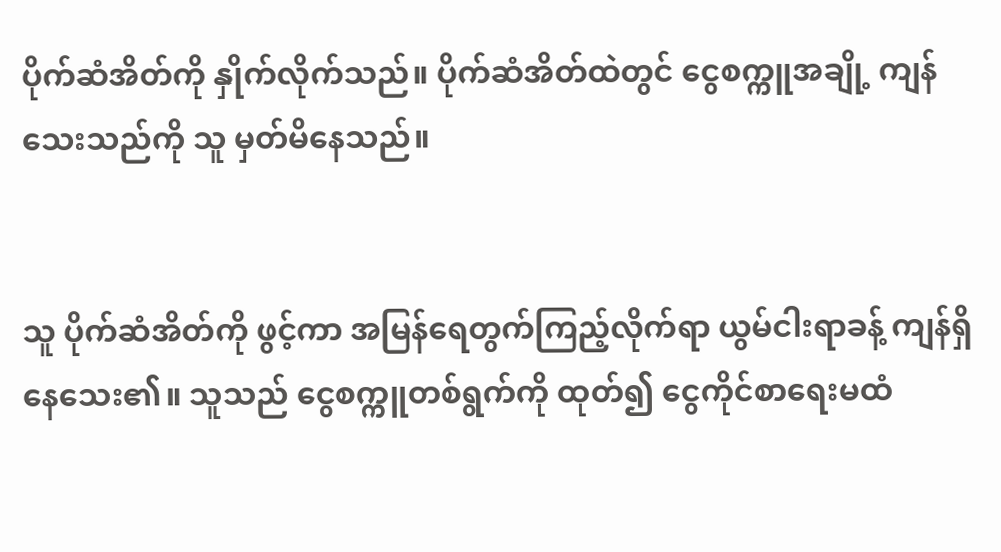ပိုက်ဆံအိတ်ကို နှိုက်လိုက်သည်။ ပိုက်ဆံအိတ်ထဲတွင် ငွေစက္ကူအချို့ ကျန်သေးသည်ကို သူ မှတ်မိနေသည်။


သူ ပိုက်ဆံအိတ်ကို ဖွင့်ကာ အမြန်ရေတွက်ကြည့်လိုက်ရာ ယွမ်ငါးရာခန့် ကျန်ရှိနေသေး၏။ သူသည် ငွေစက္ကူတစ်ရွက်ကို ထုတ်၍ ငွေကိုင်စာရေးမထံ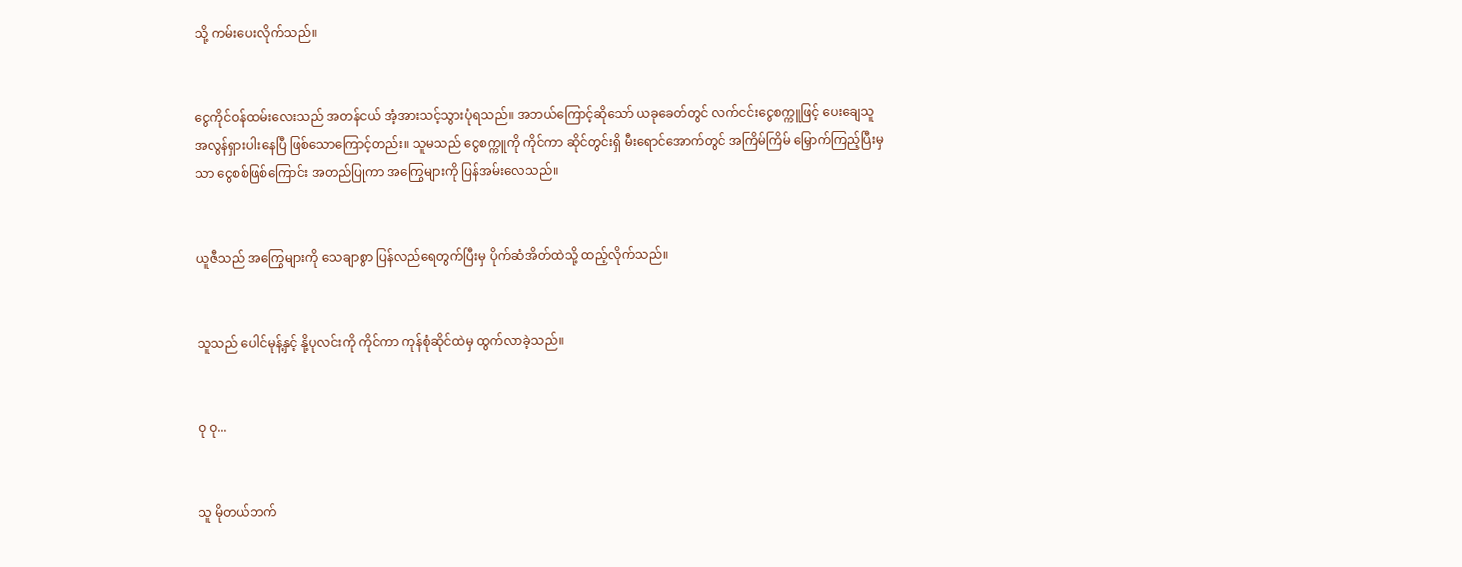သို့ ကမ်းပေးလိုက်သည်။


ငွေကိုင်ဝန်ထမ်းလေးသည် အတန်ငယ် အံ့အားသင့်သွားပုံရသည်။ အဘယ်ကြောင့်ဆိုသော် ယခုခေတ်တွင် လက်ငင်းငွေစက္ကူဖြင့် ပေးချေသူ အလွန်ရှားပါးနေပြီ ဖြစ်သောကြောင့်တည်း။ သူမသည် ငွေစက္ကူကို ကိုင်ကာ ဆိုင်တွင်းရှိ မီးရောင်အောက်တွင် အကြိမ်ကြိမ် မြှောက်ကြည့်ပြီးမှသာ ငွေစစ်ဖြစ်ကြောင်း အတည်ပြုကာ အကြွေများကို ပြန်အမ်းလေသည်။


ယူဇီသည် အကြွေများကို သေချာစွာ ပြန်လည်ရေတွက်ပြီးမှ ပိုက်ဆံအိတ်ထဲသို့ ထည့်လိုက်သည်။


သူသည် ပေါင်မုန့်နှင့် နို့ပုလင်းကို ကိုင်ကာ ကုန်စုံဆိုင်ထဲမှ ထွက်လာခဲ့သည်။


ဝု ဝု...


သူ မိုတယ်ဘက်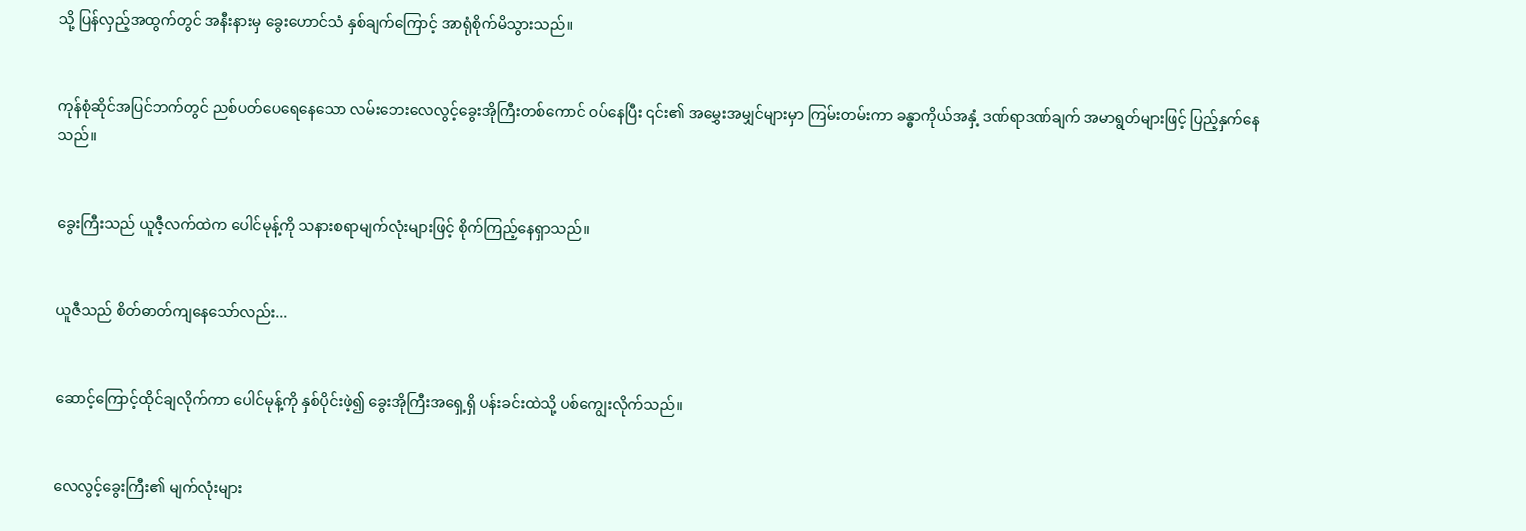သို့ ပြန်လှည့်အထွက်တွင် အနီးနားမှ ခွေးဟောင်သံ နှစ်ချက်ကြောင့် အာရုံစိုက်မိသွားသည်။


ကုန်စုံဆိုင်အပြင်ဘက်တွင် ညစ်ပတ်ပေရေနေသော လမ်းဘေးလေလွင့်ခွေးအိုကြီးတစ်ကောင် ဝပ်နေပြီး ၎င်း၏ အမွှေးအမျှင်များမှာ ကြမ်းတမ်းကာ ခန္ဓာကိုယ်အနှံ့ ဒဏ်ရာဒဏ်ချက် အမာရွတ်များဖြင့် ပြည့်နှက်နေသည်။


ခွေးကြီးသည် ယူဇီ့လက်ထဲက ပေါင်မုန့်ကို သနားစရာမျက်လုံးများဖြင့် စိုက်ကြည့်နေရှာသည်။


ယူဇီသည် စိတ်ဓာတ်ကျနေသော်လည်း...


ဆောင့်ကြောင့်ထိုင်ချလိုက်ကာ ပေါင်မုန့်ကို နှစ်ပိုင်းဖဲ့၍ ခွေးအိုကြီးအရှေ့ရှိ ပန်းခင်းထဲသို့ ပစ်ကျွေးလိုက်သည်။


လေလွင့်ခွေးကြီး၏ မျက်လုံးများ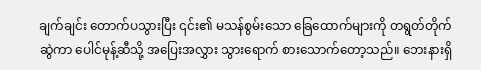ချက်ချင်း တောက်ပသွားပြီး ၎င်း၏ မသန်စွမ်းသော ခြေထောက်များကို တရွတ်တိုက်ဆွဲကာ ပေါင်မုန့်ဆီသို့ အပြေးအလွှား သွားရောက် စားသောက်တော့သည်။ ဘေးနားရှိ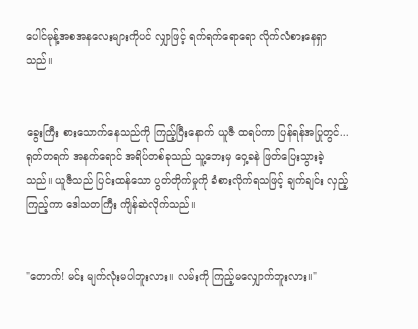ပေါင်မုန့်အစအနလေးများကိုပင် လျှာဖြင့် ရက်ရက်ရောရော လိုက်လံစားနေရှာသည်။


ခွေးကြီး စားသောက်နေသည်ကို ကြည့်ပြီးနောက် ယူဇီ ထရပ်ကာ ပြန်ရန်အပြုတွင်... ရုတ်တရက် အနက်ရောင် အရိပ်တစ်ခုသည် သူ့ဘေးမှ ဝှေ့ခနဲ ဖြတ်ပြေးသွားခဲ့သည်။ ယူဇီသည် ပြင်းထန်သော ပွတ်တိုက်မှုကို ခံစားလိုက်ရသဖြင့် ချက်ချင်း လှည့်ကြည့်ကာ ဒေါသတကြီး ကျိန်ဆဲလိုက်သည်။


"တောက်! မင်း မျက်လုံးမပါဘူးလား။ လမ်းကို ကြည့်မလျှောက်ဘူးလား။"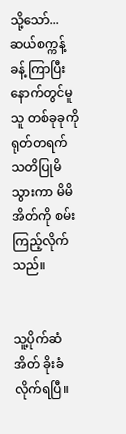သို့သော်... ဆယ်စက္ကန့်ခန့် ကြာပြီးနောက်တွင်မူ သူ တစ်ခုခုကို ရုတ်တရက် သတိပြုမိသွားကာ မိမိအိတ်ကို စမ်းကြည့်လိုက်သည်။


သူ့ပိုက်ဆံအိတ် ခိုးခံလိုက်ရပြီ။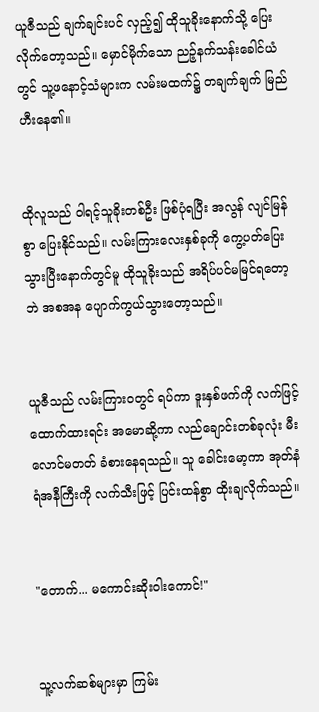ယူဇီသည် ချက်ချင်းပင် လှည့်၍ ထိုသူခိုးနောက်သို့ ပြေးလိုက်တော့သည်။ မှောင်မိုက်သော ညဉ့်နက်သန်းခေါင်ယံတွင် သူ့ဖနောင့်သံများက လမ်းမထက်၌ တချက်ချက် မြည်ဟီးနေ၏။


ထိုလူသည် ဝါရင့်သူခိုးတစ်ဦး ဖြစ်ပုံရပြီး အလွန် လျင်မြန်စွာ ပြေးနိုင်သည်။ လမ်းကြားလေးနှစ်ခုကို ကွေ့ပတ်ပြေးသွားပြီးနောက်တွင်မူ ထိုသူခိုးသည် အရိပ်ပင်မမြင်ရတော့ဘဲ အစအန ပျောက်ကွယ်သွားတော့သည်။


ယူဇီသည် လမ်းကြားဝတွင် ရပ်ကာ ဒူးနှစ်ဖက်ကို လက်ဖြင့် ထောက်ထားရင်း အမောဆို့ကာ လည်ချောင်းတစ်ခုလုံး မီးလောင်မတတ် ခံစားနေရသည်။ သူ ခေါင်းမော့ကာ အုတ်နံရံအနီကြီးကို လက်သီးဖြင့် ပြင်းထန်စွာ ထိုးချလိုက်သည်။


"တောက်... မကောင်းဆိုးဝါးကောင်!"


သူ့လက်ဆစ်များမှာ ကြမ်း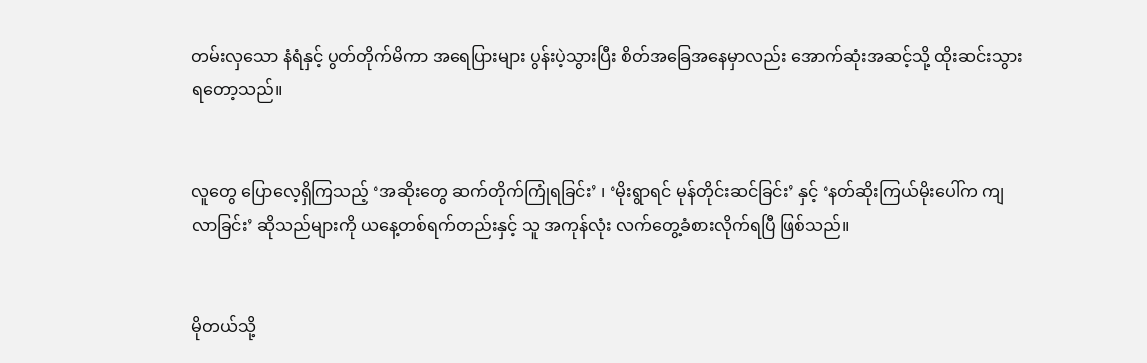တမ်းလှသော နံရံနှင့် ပွတ်တိုက်မိကာ အရေပြားများ ပွန်းပဲ့သွားပြီး စိတ်အခြေအနေမှာလည်း အောက်ဆုံးအဆင့်သို့ ထိုးဆင်းသွားရတော့သည်။


လူတွေ ပြောလေ့ရှိကြသည့် ‘အဆိုးတွေ ဆက်တိုက်ကြုံရခြင်း’ ၊ ‘မိုးရွာရင် မုန်တိုင်းဆင်ခြင်း’ နှင့် ‘နတ်ဆိုးကြယ်မိုးပေါ်က ကျလာခြင်း’ ဆိုသည်များကို ယနေ့တစ်ရက်တည်းနှင့် သူ အကုန်လုံး လက်တွေ့ခံစားလိုက်ရပြီ ဖြစ်သည်။


မိုတယ်သို့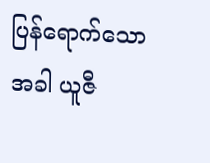ပြန်ရောက်သောအခါ ယူဇီ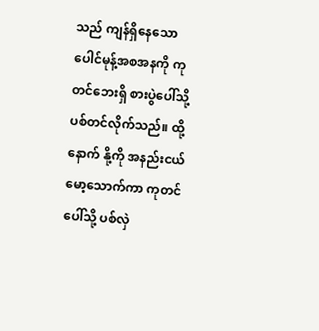သည် ကျန်ရှိနေသော ပေါင်မုန့်အစအနကို ကုတင်ဘေးရှိ စားပွဲပေါ်သို့ ပစ်တင်လိုက်သည်။ ထို့နောက် နို့ကို အနည်းငယ် မော့သောက်ကာ ကုတင်ပေါ်သို့ ပစ်လှဲ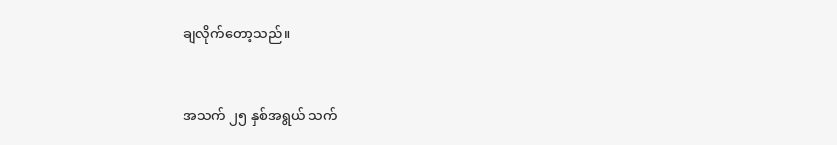ချလိုက်တော့သည်။


အသက် ၂၅ နှစ်အရွယ် သက်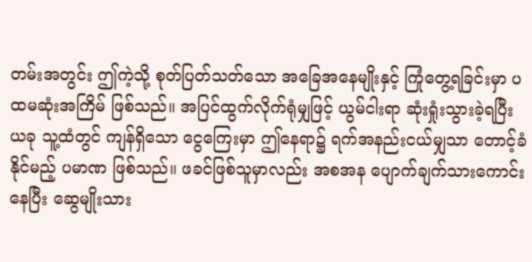တမ်းအတွင်း ဤကဲ့သို့ စုတ်ပြတ်သတ်သော အခြေအနေမျိုးနှင့် ကြုံတွေ့ရခြင်းမှာ ပထမဆုံးအကြိမ် ဖြစ်သည်။ အပြင်ထွက်လိုက်ရုံမျှဖြင့် ယွမ်ငါးရာ ဆုံးရှုံးသွားခဲ့ရပြီး ယခု သူ့ထံတွင် ကျန်ရှိသော ငွေကြေးမှာ ဤနေရာ၌ ရက်အနည်းငယ်မျှသာ တောင့်ခံနိုင်မည့် ပမာဏ ဖြစ်သည်။ ဖခင်ဖြစ်သူမှာလည်း အစအန ပျောက်ချက်သားကောင်းနေပြီး ဆွေမျိုးသား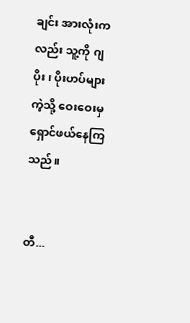ချင်း အားလုံးကလည်း သူ့ကို ဂျပိုး၊ ပိုးဟပ်များကဲ့သို့ ဝေးဝေးမှ ရှောင်ဖယ်နေကြသည်။


တီ...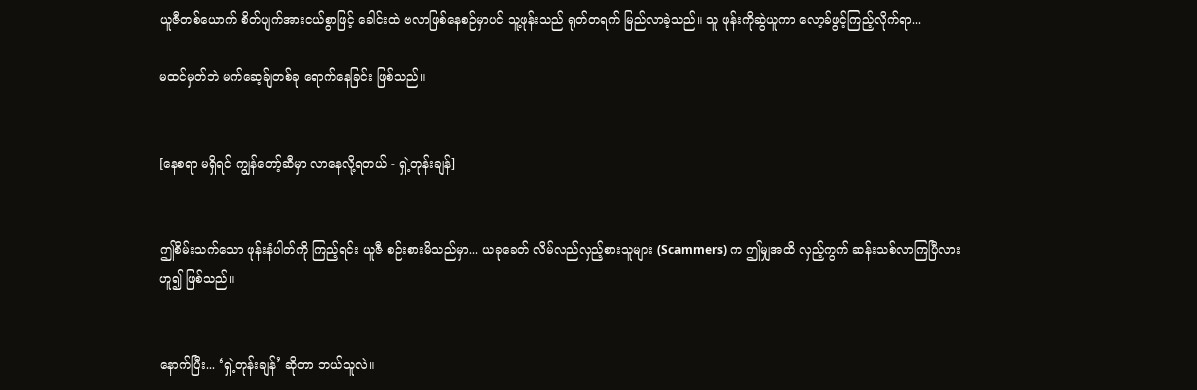ယူဇီတစ်ယောက် စိတ်ပျက်အားငယ်စွာဖြင့် ခေါင်းထဲ ဗလာဖြစ်နေစဉ်မှာပင် သူ့ဖုန်းသည် ရုတ်တရက် မြည်လာခဲ့သည်။ သူ ဖုန်းကိုဆွဲယူကာ လော့ခ်ဖွင့်ကြည့်လိုက်ရာ...

မထင်မှတ်ဘဲ မက်ဆေ့ခ်ျတစ်ခု ရောက်နေခြင်း ဖြစ်သည်။


[နေစရာ မရှိရင် ကျွန်တော့်ဆီမှာ လာနေလို့ရတယ် - ရှဲ့တုန်းချန်]


ဤစိမ်းသက်သော ဖုန်းနံပါတ်ကို ကြည့်ရင်း ယူဇီ စဉ်းစားမိသည်မှာ... ယခုခေတ် လိမ်လည်လှည့်စားသူများ (Scammers) က ဤမျှအထိ လှည့်ကွက် ဆန်းသစ်လာကြပြီလားဟူ၍ ဖြစ်သည်။


နောက်ပြီး... ‘ရှဲ့တုန်းချန်’ ဆိုတာ ဘယ်သူလဲ။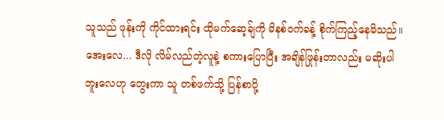သူသည် ဖုန်းကို ကိုင်ထားရင်း ထိုမက်ဆေ့ခ်ျကို မိနစ်ဝက်ခန့် စိုက်ကြည့်နေမိသည်။ အေးလေ... ဒီလို လိမ်လည်တဲ့လူနဲ့ စကားပြောပြီး အချိန်ဖြုန်းတာလည်း မဆိုးပါဘူးလေဟု တွေးကာ သူ တစ်ဖက်သို့ ပြန်စာပို့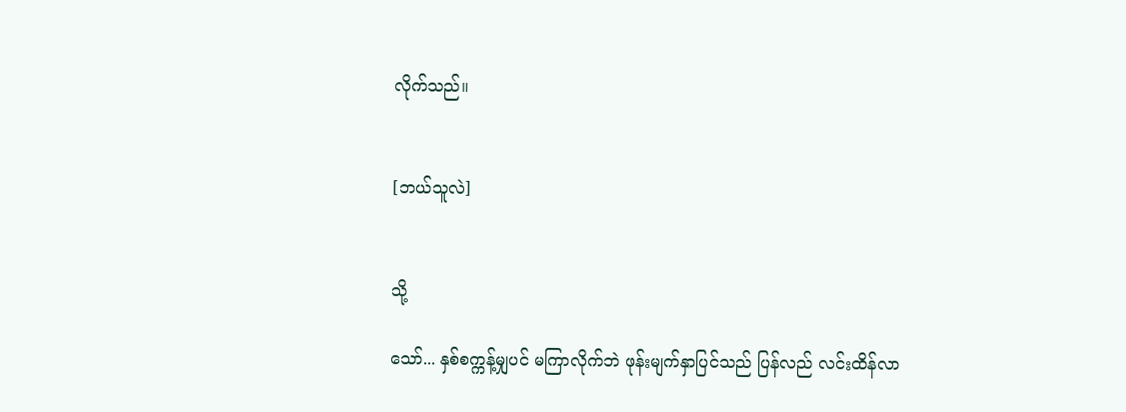လိုက်သည်။


[ဘယ်သူလဲ]


သို့

သော်... နှစ်စက္ကန့်မျှပင် မကြာလိုက်ဘဲ ဖုန်းမျက်နှာပြင်သည် ပြန်လည် လင်းထိန်လာ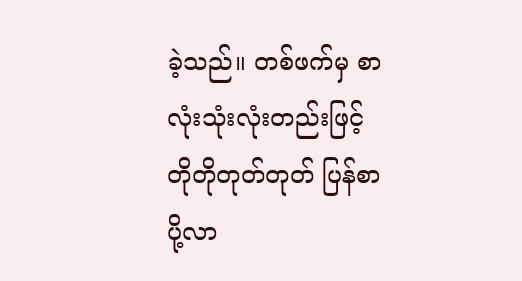ခဲ့သည်။ တစ်ဖက်မှ စာလုံးသုံးလုံးတည်းဖြင့် တိုတိုတုတ်တုတ် ပြန်စာ ပို့လာ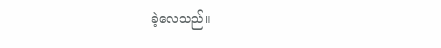ခဲ့လေသည်။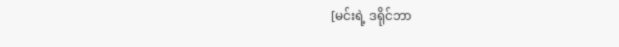[မင်းရဲ့ ဒရိုင်ဘာ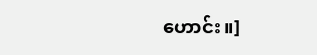ဟောင်း။]